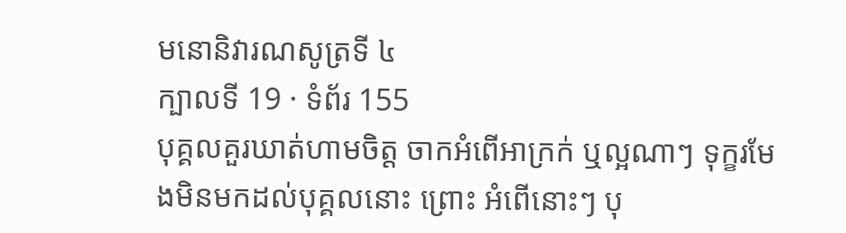មនោនិវារណសូត្រទី ៤
ក្បាលទី 19 · ទំព័រ 155
បុគ្គលគួរឃាត់ហាមចិត្ត ចាកអំពើអាក្រក់ ឬល្អណាៗ ទុក្ខរមែងមិនមកដល់បុគ្គលនោះ ព្រោះ អំពើនោះៗ បុ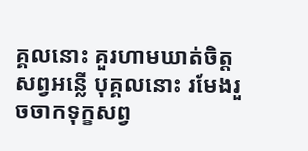គ្គលនោះ គួរហាមឃាត់ចិត្តសព្វអន្លើ បុគ្គលនោះ រមែងរួចចាកទុក្ខសព្វ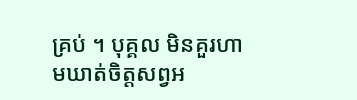គ្រប់ ។ បុគ្គល មិនគួរហាមឃាត់ចិត្តសព្វអ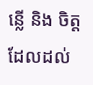ន្លើ និង ចិត្តដែលដល់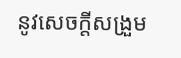នូវសេចក្តីសង្រួម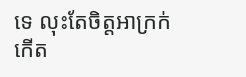ទេ លុះតែចិត្តអាក្រក់ កើត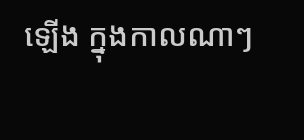ឡើង ក្នុងកាលណាៗ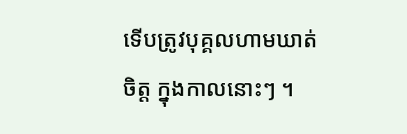ទើបត្រូវបុគ្គលហាមឃាត់ ចិត្ត ក្នុងកាលនោះៗ ។